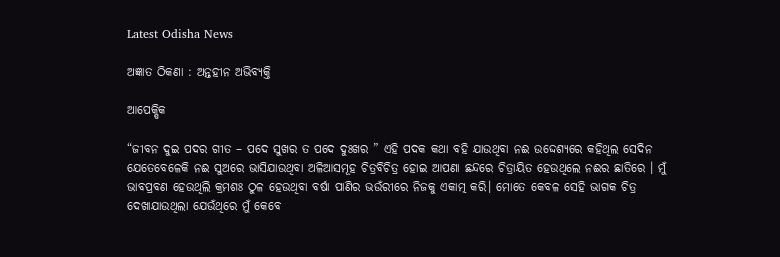Latest Odisha News

ଅଜ୍ଞାତ ଠିକଣା : ଅନ୍ତହୀନ ଅଭିବ୍ୟକ୍ତି

ଆପେକ୍ଷିକ

“ଜୀବନ ଦୁଇ ପଦର ଗୀତ – ପଦେ ସୁଖର ତ ପଦେ ଦୁଃଖର ” ଏହି ପଦକ କଥା ବହି ଯାଉଥିବା ନଈ ଉଦ୍ଦେଶ୍ୟରେ କହିଥିଲ ସେଦିନ ଯେତେବେଳେକି ନଈ ସୁଅରେ ଭାସିଯାଉଥିବା ଅଳିଆସମୂହ ଚିତ୍ରବିଚିତ୍ର ହୋଇ ଆପଣା ଛନ୍ଦରେ ଚିତ୍ରାୟିତ ହେଉଥିଲେ ନଈର ଛାତିରେ । ମୁଁ ଭାବପ୍ରବଣ ହେଉଥିଲି କ୍ରମଶଃ ଠୁଳ ହେଉଥିବା ବର୍ଷା ପାଣିର ଭଉଁରୀରେ ନିଜକୁ ଏକାତ୍ମ କରି। ମୋତେ କେବଳ ସେହି ଭାଗକ ଚିତ୍ର ଦେଖାଯାଉଥିଲା ଯେଉଁଥିରେ ମୁଁ କେବେ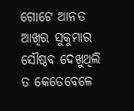ଗୋଟେ ଆନତ ଆଖିର ସୁକୁମାର ସୌଷ୍ଠବ ଦେଖୁଥିଲି ତ କେତେବେଳେ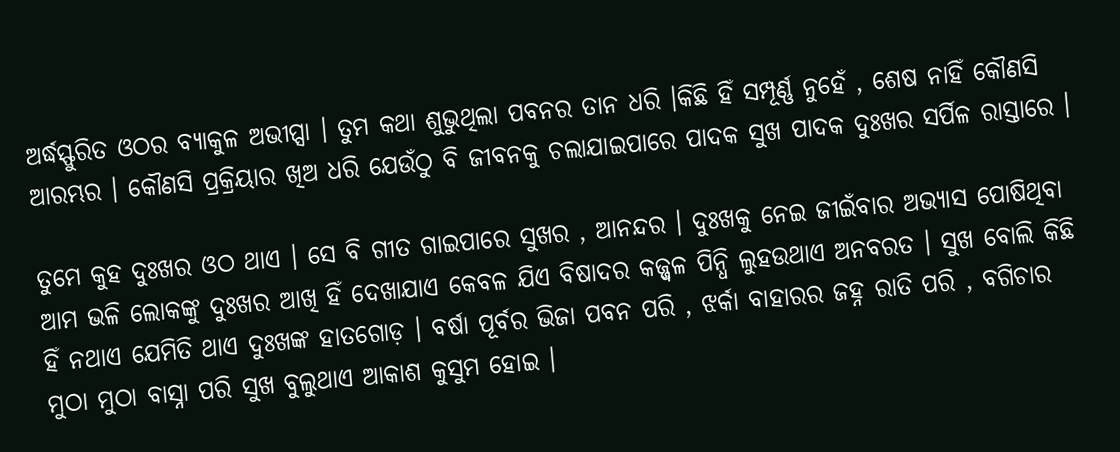ଅର୍ଦ୍ଧସ୍ଫୁରିତ ଓଠର ବ୍ୟାକୁଳ ଅଭୀପ୍ସା । ତୁମ କଥା ଶୁଭୁଥିଲା ପବନର ତାନ ଧରି ।କିଛି ହିଁ ସମ୍ପୂର୍ଣ୍ଣ ନୁହେଁ , ଶେଷ ନାହିଁ କୌଣସି ଆରମ୍ଭର । କୌଣସି ପ୍ରକ୍ରିୟାର ଖିଅ ଧରି ଯେଉଁଠୁ ବି ଜୀବନକୁ ଚଲାଯାଇପାରେ ପାଦକ ସୁଖ ପାଦକ ଦୁଃଖର ସର୍ପିଳ ରାସ୍ତାରେ ।

ତୁମେ କୁହ ଦୁଃଖର ଓଠ ଥାଏ । ସେ ବି ଗୀତ ଗାଇପାରେ ସୁଖର , ଆନନ୍ଦର । ଦୁଃଖକୁ ନେଇ ଜୀଇଁବାର ଅଭ୍ୟାସ ପୋଷିଥିବା ଆମ ଭଳି ଲୋକଙ୍କୁ ଦୁଃଖର ଆଖି ହିଁ ଦେଖାଯାଏ କେବଳ ଯିଏ ବିଷାଦର କଜ୍ଜ୍ଵଳ ପିନ୍ଧି ଲୁହଉଥାଏ ଅନବରତ । ସୁଖ ବୋଲି କିଛି ହିଁ ନଥାଏ ଯେମିତି ଥାଏ ଦୁଃଖଙ୍କ ହାତଗୋଡ଼ । ବର୍ଷା ପୂର୍ବର ଭିଜା ପବନ ପରି , ଝର୍କା ବାହାରର ଜହ୍ନ ରାତି ପରି , ବଗିଚାର ମୁଠା ମୁଠା ବାସ୍ନା ପରି ସୁଖ ବୁଲୁଥାଏ ଆକାଶ କୁସୁମ ହୋଇ ।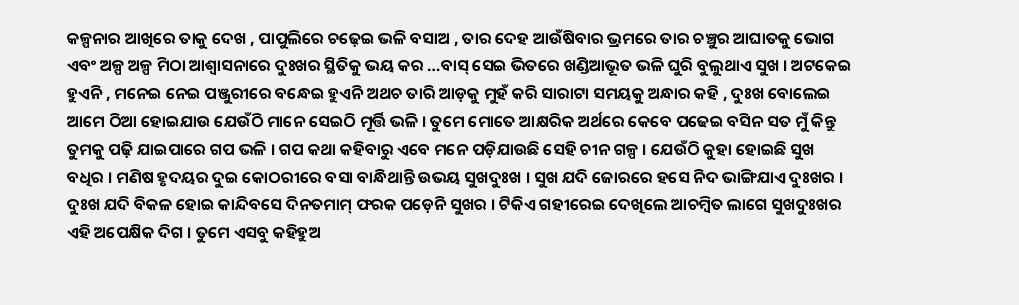କଳ୍ପନାର ଆଖିରେ ତାକୁ ଦେଖ , ପାପୁଲିରେ ଚଢ଼େଇ ଭଳି ବସାଅ , ତାର ଦେହ ଆଉଁଷିବାର ଭ୍ରମରେ ତାର ଚଞ୍ଚୁର ଆଘାତକୁ ଭୋଗ ଏବଂ ଅଳ୍ପ ଅଳ୍ପ ମିଠା ଆଶ୍ୱାସନାରେ ଦୁଃଖର ସ୍ଥିତିକୁ ଭୟ କର …ବାସ୍ ସେଇ ଭିତରେ ଖଣ୍ଡିଆଭୂତ ଭଳି ଘୁରି ବୁଲୁଥାଏ ସୁଖ । ଅଟକେଇ ହୁଏନି , ମନେଇ ନେଇ ପଞ୍ଜୁରୀରେ ବନ୍ଧେଇ ହୁଏନି ଅଥଚ ତାରି ଆଡ଼କୁ ମୁହଁ କରି ସାରାଟା ସମୟକୁ ଅନ୍ଧାର କହି , ଦୁଃଖ ବୋଲେଇ ଆମେ ଠିଆ ହୋଇଯାଉ ଯେଉଁଠି ମାନେ ସେଇଠି ମୂର୍ତ୍ତି ଭଳି । ତୁମେ ମୋତେ ଆକ୍ଷରିକ ଅର୍ଥରେ କେବେ ପଢେଇ ବସିନ ସତ ମୁଁ କିନ୍ତୁ ତୁମକୁ ପଢ଼ି ଯାଇପାରେ ଗପ ଭଳି । ଗପ କଥା କହିବାରୁ ଏବେ ମନେ ପଡ଼ିଯାଉଛି ସେହି ଚୀନ ଗଳ୍ପ । ଯେଉଁଠି କୁହା ହୋଇଛି ସୁଖ ବଧିର । ମଣିଷ ହୃଦୟର ଦୁଇ କୋଠରୀରେ ବସା ବାନ୍ଧିଥାନ୍ତି ଉଭୟ ସୁଖଦୁଃଖ । ସୁଖ ଯଦି ଜୋରରେ ହସେ ନିଦ ଭାଙ୍ଗିଯାଏ ଦୁଃଖର । ଦୁଃଖ ଯଦି ବିକଳ ହୋଇ କାନ୍ଦିବସେ ଦିନତମାମ୍ ଫରକ ପଡ଼େନି ସୁଖର । ଟିକିଏ ଗହୀରେଇ ଦେଖିଲେ ଆଚମ୍ବିତ ଲାଗେ ସୁଖଦୁଃଖର ଏହି ଅପେକ୍ଷିକ ଦିଗ । ତୁମେ ଏସବୁ କହିହୁଅ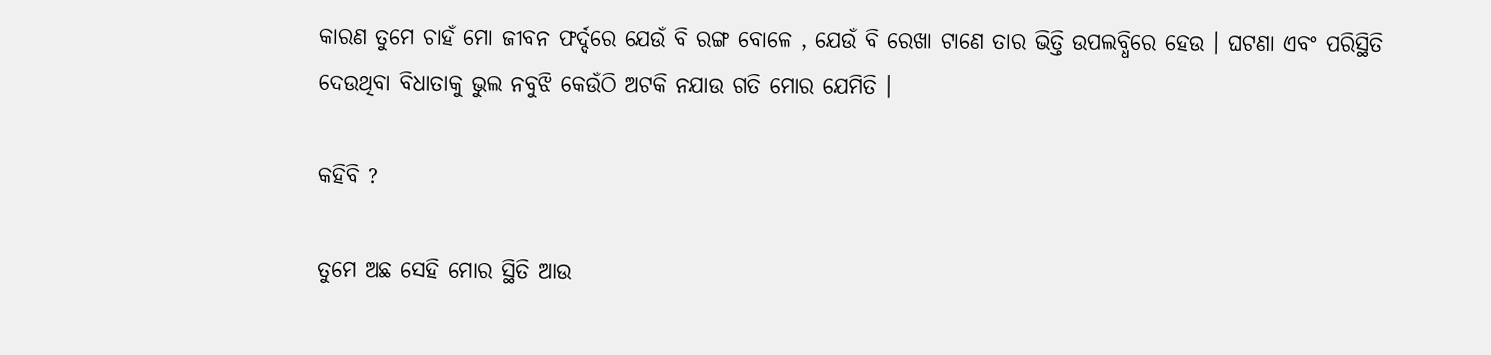କାରଣ ତୁମେ ଚାହଁ ମୋ ଜୀବନ ଫର୍ଦ୍ଦରେ ଯେଉଁ ବି ରଙ୍ଗ ବୋଳେ , ଯେଉଁ ବି ରେଖା ଟାଣେ ତାର ଭିତ୍ତି ଉପଲବ୍ଧିରେ ହେଉ । ଘଟଣା ଏବଂ ପରିସ୍ଥିତି ଦେଉଥିବା ବିଧାତାକୁ ଭୁଲ ନବୁଝି କେଉଁଠି ଅଟକି ନଯାଉ ଗତି ମୋର ଯେମିତି ।

କହିବି ?

ତୁମେ ଅଛ ସେହି ମୋର ସ୍ଥିତି ଆଉ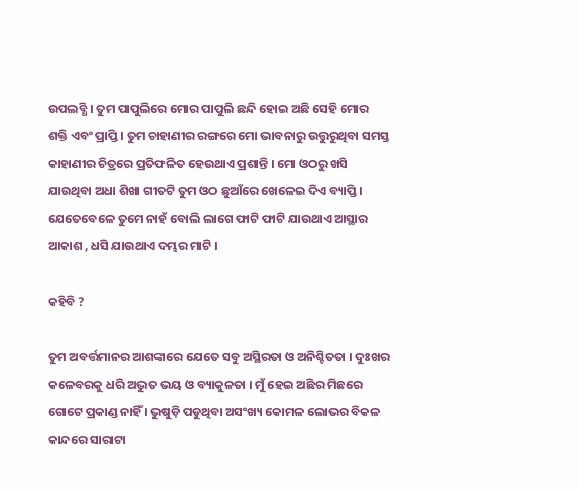ଉପଲବ୍ଧି । ତୁମ ପାପୁଲିରେ ମୋର ପାପୁଲି ଛନ୍ଦି ହୋଇ ଅଛି ସେହି ମୋର ଶକ୍ତି ଏବଂ ପ୍ରାପ୍ତି । ତୁମ ଚାହାଣୀର ରଙ୍ଗରେ ମୋ ଭାବନାରୁ ଉତ୍ତୁରୁଥିବା ସମସ୍ତ କାହାଣୀର ଚିତ୍ରରେ ପ୍ରତିଫଳିତ ହେଉଥାଏ ପ୍ରଶାନ୍ତି । ମୋ ଓଠରୁ ଖସି ଯାଉଥିବା ଅଧା ଶିଖା ଗୀତଟି ତୁମ ଓଠ ଛୁଆଁରେ ଖେଳେଇ ଦିଏ ବ୍ୟାପ୍ତି । ଯେତେବେଳେ ତୁମେ ନାହଁ ବୋଲି ଲାଗେ ଫାଟି ଫାଟି ଯାଉଥାଏ ଆସ୍ଥାର ଆକାଶ , ଧସି ଯାଉଥାଏ ଦମ୍ଭର ମାଟି ।

କହିବି ?

ତୁମ ଅବର୍ତ୍ତମାନର ଆଶଙ୍କାରେ ଯେତେ ସବୁ ଅସ୍ଥିରତା ଓ ଅନିଶ୍ଚିତତା । ଦୁଃଖର କଳେବରକୁ ଧରି ଅଦ୍ଭୁତ ଭୟ ଓ ବ୍ୟାକୁଳତା । ମୁଁ ହେଇ ଅଛିର ମିଛରେ ଗୋଟେ ପ୍ରକାଣ୍ଡ ନାହିଁ । ଭୁଷୁଡ଼ି ପଡୁଥିବା ଅସଂଖ୍ୟ କୋମଳ ଲୋଭର ବିକଳ କାନ୍ଦରେ ସାରାଟା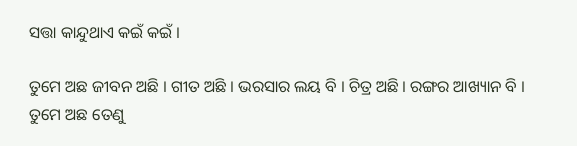ସତ୍ତା କାନ୍ଦୁଥାଏ କଇଁ କଇଁ ।

ତୁମେ ଅଛ ଜୀବନ ଅଛି । ଗୀତ ଅଛି । ଭରସାର ଲୟ ବି । ଚିତ୍ର ଅଛି । ରଙ୍ଗର ଆଖ୍ୟାନ ବି । ତୁମେ ଅଛ ତେଣୁ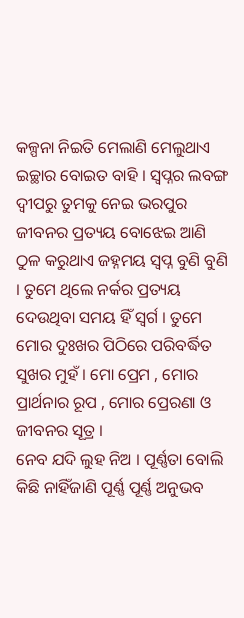କଳ୍ପନା ନିଇତି ମେଲାଣି ମେଲୁଥାଏ ଇଚ୍ଛାର ବୋଇତ ବାହି । ସ୍ବପ୍ନର ଲବଙ୍ଗ ଦ୍ୱୀପରୁ ତୁମକୁ ନେଇ ଭରପୁର ଜୀବନର ପ୍ରତ୍ୟୟ ବୋଝେଇ ଆଣି ଠୁଳ କରୁଥାଏ ଜହ୍ନମୟ ସ୍ବପ୍ନ ବୁଣି ବୁଣି । ତୁମେ ଥିଲେ ନର୍କର ପ୍ରତ୍ୟୟ ଦେଉଥିବା ସମୟ ହିଁ ସ୍ୱର୍ଗ । ତୁମେ ମୋର ଦୁଃଖର ପିଠିରେ ପରିବର୍ଦ୍ଧିତ ସୁଖର ମୁହଁ । ମୋ ପ୍ରେମ , ମୋର ପ୍ରାର୍ଥନାର ରୂପ , ମୋର ପ୍ରେରଣା ଓ ଜୀବନର ସୂତ୍ର ।
ନେବ ଯଦି ଲୁହ ନିଅ । ପୂର୍ଣ୍ଣତା ବୋଲି କିଛି ନାହିଁଜାଣି ପୂର୍ଣ୍ଣ ପୂର୍ଣ୍ଣ ଅନୁଭବ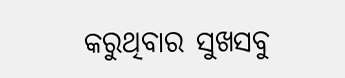କରୁଥିବାର ସୁଖସବୁ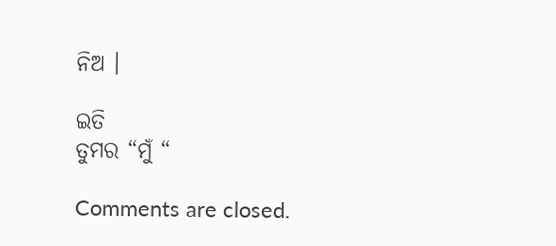ନିଅ ।

ଇତି
ତୁମର “ମୁଁ “

Comments are closed.